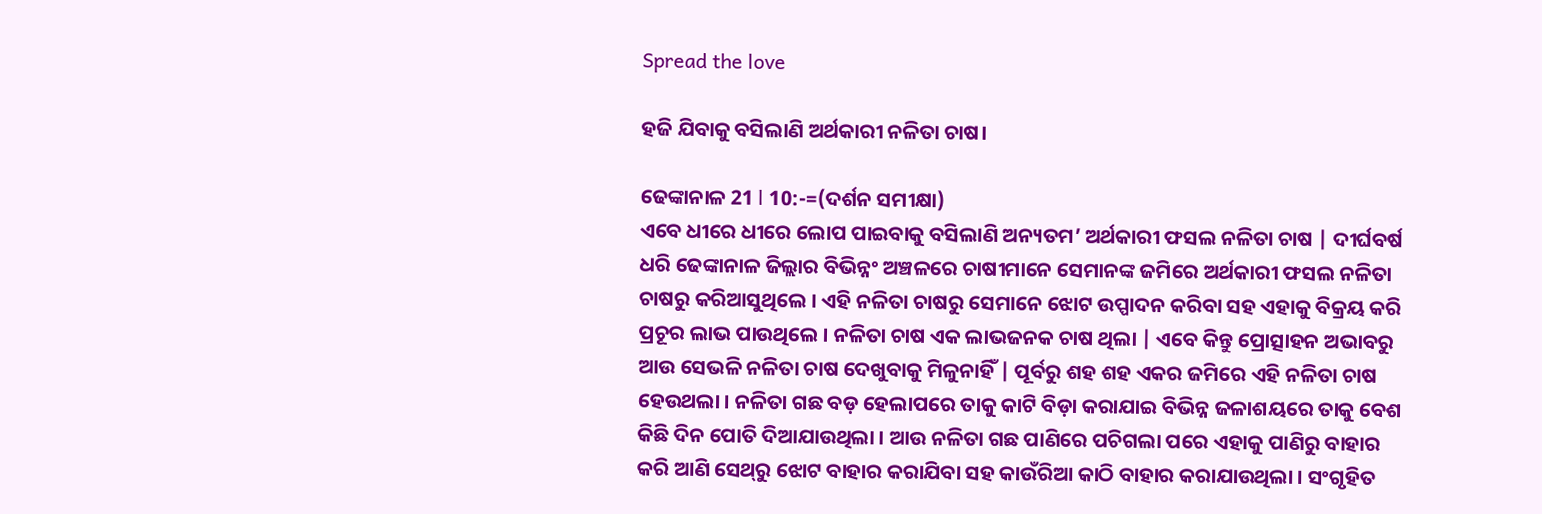Spread the love

ହଜି ଯିବାକୁ ବସିଲାଣି ଅର୍ଥକାରୀ ନଳିତା ଚାଷ।

ଢେଙ୍କାନାଳ 21 l 10:-=(ଦର୍ଶନ ସମୀକ୍ଷା)
ଏବେ ଧୀରେ ଧୀରେ ଲୋପ ପାଇବାକୁ ବସିଲାଣି ଅନ୍ୟତମ’ ଅର୍ଥକାରୀ ଫସଲ ନଳିତା ଚାଷ | ଦୀର୍ଘବର୍ଷ ଧରି ଢେଙ୍କାନାଳ ଜିଲ୍ଲାର ବିଭିନ୍ନଂ ଅଞ୍ଚଳରେ ଚାଷୀମାନେ ସେମାନଙ୍କ ଜମିରେ ଅର୍ଥକାରୀ ଫସଲ ନଳିତା ଚାଷରୁ କରିଆସୁଥିଲେ । ଏହି ନଳିତା ଚାଷରୁ ସେମାନେ ଝୋଟ ଉପ୍ପାଦନ କରିବା ସହ ଏହାକୁ ବିକ୍ରୟ କରି ପ୍ରଚୂର ଲାଭ ପାଉଥିଲେ । ନଳିତା ଚାଷ ଏକ ଲାଭଜନକ ଚାଷ ଥିଲା | ଏବେ କିନ୍ତୁ ପ୍ରୋତ୍ସାହନ ଅଭାବରୁ ଆଉ ସେଭଳି ନଳିତା ଚାଷ ଦେଖୁବାକୁ ମିଳୁନାହିଁ | ପୂର୍ବରୁ ଶହ ଶହ ଏକର ଜମିରେ ଏହି ନଳିତା ଚାଷ ହେଉଥଲା । ନଳିତା ଗଛ ବଡ଼ ହେଲାପରେ ତାକୁ କାଟି ବିଡ଼ା କରାଯାଇ ବିଭିନ୍ନ ଜଳାଶୟରେ ତାକୁ ବେଶ କିଛି ଦିନ ପୋତି ଦିଆଯାଉଥିଲା । ଆଉ ନଳିତା ଗଛ ପାଣିରେ ପଚିଗଲା ପରେ ଏହାକୁ ପାଣିରୁ ବାହାର
କରି ଆଣି ସେଥ୍‌ରୁ ଝୋଟ ବାହାର କରାଯିବା ସହ କାଉଁରିଆ କାଠି ବାହାର କରାଯାଉଥିଲା । ସଂଗୃହିତ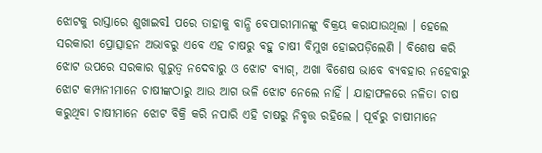ଝୋଟକୁ ରାସ୍ତାରେ ଶୁଖାଇବl ପରେ ତାହାକୁ ବାନ୍ଧି ବେପାରୀମାନଙ୍କୁ ବିକ୍ରୟ କରାଯାଉଥିଲା । ହେଲେ ସରକାରୀ ପ୍ରୋତ୍ସାହନ ଅଭାବରୁ ଏବେ ଏହ ଚାଷରୁ ବହୁ ଚାଷୀ ବିମୁଖ ହୋଇପଡ଼ିଲେଣି । ବିଶେଷ କରି ଝୋଟ ଉପରେ ସରକାର ଗୁରୁତ୍ଵ ନଦେବାରୁ ଓ ଝୋଟ ବ୍ୟାଗ୍‌, ଅଖା ବିଶେଷ ଭାବେ ବ୍ଯବହାର ନହେବାରୁ ଝୋଟ କମ୍ପାନୀମାନେ ଚାଷୀଙ୍କଠାରୁ ଆଉ ଆଗ ଭଳି ଝୋଟ ନେଲେ ନାହିଁ । ଯାହାଫଳରେ ନଳିତା ଚାଷ କରୁଥିବା ଚାଷୀମାନେ ଝୋଟ ବିକ୍ରି କରି ନପାରି ଏହି ଚାଷରୁ ନିବୃତ୍ତ ରହିଲେ । ପୂର୍ବରୁ ଚାଷୀମାନେ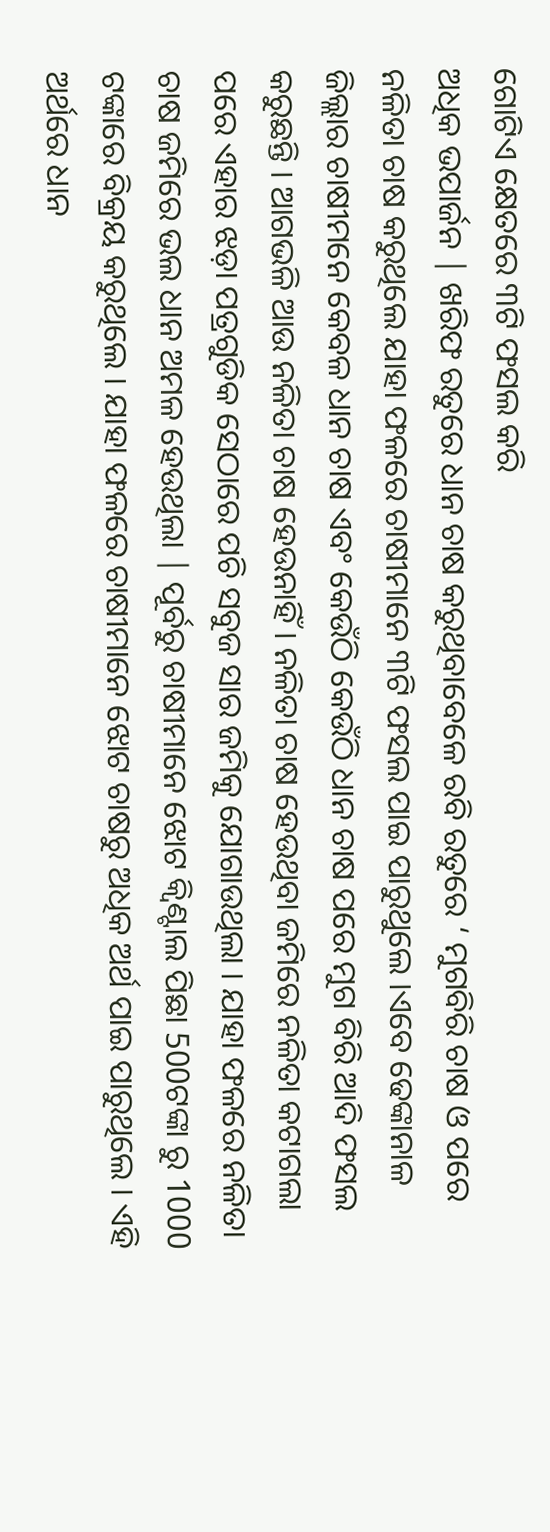ଗୋଟିଏ କ୍ଷେତରେ ୩ଟି ଫସଲ କରି
ଅଧିକ ଭପାର୍ଜନ | ଖରିଫ ରତୁରେ ଧାନ ଚାଷ କରୁଥିବାବେଳେ ରବି ରତୁରେ ‘ ମୁଗବିରି ଚାଷ ଓ ପରେ ନଳିତା ଚାଷ କରୁଥିଲେ ଯାହା ଫଳରେ ଚାଷୀମାନେ ୩ଟି ଫସଲ ପାଇ ପାରୁଥୁଲେ ।ଏବେ ଢେଙ୍କାନାଳ ଜିଲ୍ଲାର ଚାଷୀମନେ କେବଳ ଧାନ ଚାଷ ଏବଂ କେଉଁଠି କେଉଁଠି ଧାନ ଚାଷ ପରେ ମୁଗ ବିରି ଆଦି ଫସଲ କରୁଛନ୍ତି । ଆଗଭଳି ଆଉ ନଳିତା ଚାଷ ହେଉନାହିଁ । ନଳିତା ଚାଷ ହେଉଥିବା ଜମିରେ ନଳିତା କଟାଗଲା ପରେ ଏହାର ଝଡ଼ା ପତ୍ରଗୁଡିକ ସେଠାରେ ପଚି ସବୁଜ ସାର ଜମିକୁ ଯୋଗାଉଥିଲା । ଯାହା ଫଳରେ ନଳିତା ଚାଷ ଜମିରେ ଭଲ ଧାନ ଅମଳ ହେଉଥିଲା | ପୂର୍ବରୁ ଚାଷୀମାନେ ଝୋଟ କ୍ଵିଣ୍ଟାଲ ପିଛା 500ଟଙ୍କା ରୁ 1000 ଟଙ୍କାରେ ବିକ୍ରୟ କରୁଥିଲେ । ଯାହା ଫଳରେ ଚାଷୀମାନେ ଝୋଟ ଚାଷରୁ ଅଧିକ ଅର୍ଥ ପାଇ ପାରୁଥିଲେ । ଏହି ଅର୍ଥରେ ଧାନ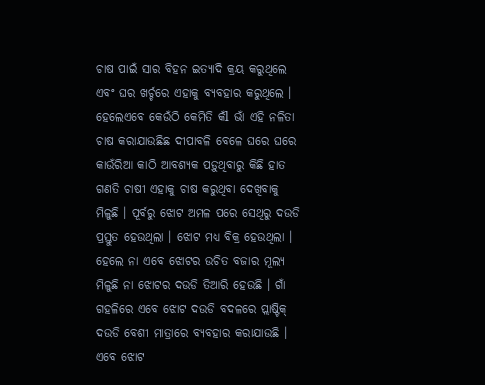ଚାଷ ପାଇଁ ସାର ବିହନ ଇତ୍ୟାଦି କ୍ରୟ କରୁଥିଲେ ଏବଂ ଘର ଖର୍ଚ୍ଚରେ ଏହାକୁ ବ୍ୟବହାର କରୁଥିଲେ । ହେଲେଏବେ କେଉଁଠି କେମିତି କଁl ଭାଁ ଏହି ନଳିତା ଚାଷ କରାଯାଉଛିଛ ଦୀପାବଳି ବେଳେ ଘରେ ଘରେ କାଉଁରିଆ କାଠି ଆବଶ୍ୟକ ପଡ଼ୁଥିବାରୁ କିଛି ହାତ ଗଣତି ଚାଷୀ ଏହାକୁ ଚାଷ କରୁଥିବା ଦେଖିବାକୁ ମିଳୁଛି । ପୂର୍ବରୁ ଝୋଟ ଅମଳ ପରେ ସେଥିରୁ ଦଉଡି ପ୍ରସ୍ତୁତ ହେଉଥିଲା । ଝୋଟ ମଧ୍ଯ ବିକ୍ର ହେଉଥିଲା । ହେଲେ ନା ଏବେ ଝୋଟର ଉଚିତ ବଜାର ମୂଲ୍ୟ ମିଳୁଛି ନା ଝୋଟର ଦଉଡି ତିଆରି ହେଉଛି । ଗାଁ ଗହଳିରେ ଏବେ ଝୋଟ ଦଉଡି ବଦଳରେ ପ୍ଲାଷ୍ଟିକ୍‌ ଦଉଡି ବେଶୀ ମାତ୍ରାରେ ବ୍ୟବହାର କରାଯାଉଛି । ଏବେ ଝୋଟ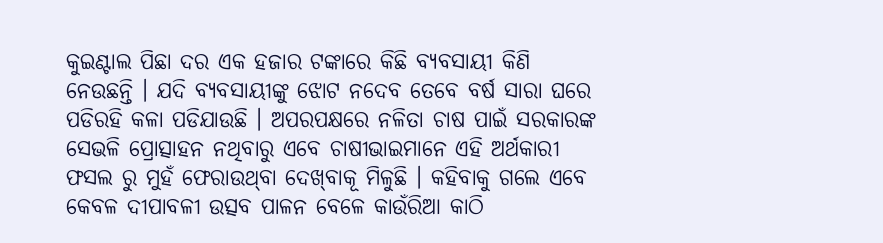କୁଇଣ୍ଟାଲ ପିଛା ଦର ଏକ ହଜାର ଟଙ୍କାରେ କିଛି ବ୍ୟବସାୟୀ କିଣି ନେଉଛନ୍ତି । ଯଦି ବ୍ୟବସାୟୀଙ୍କୁ ଝୋଟ ନଦେବ ତେବେ ବର୍ଷ ସାରା ଘରେ ପଡିରହି କଳା ପଡିଯାଉଛି । ଅପରପକ୍ଷରେ ନଳିତା ଚାଷ ପାଇଁ ସରକାରଙ୍କ ସେଭଳି ପ୍ରୋତ୍ସାହନ ନଥିବାରୁ ଏବେ ଚାଷୀଭାଇମାନେ ଏହି ଅର୍ଥକାରୀ ଫସଲ ରୁ ମୁହଁ ଫେରାଉଥ୍‌ବା ଦେଖ୍‌ବାକୂ ମିଳୁଛି । କହିବାକୁ ଗଲେ ଏବେ କେବଳ ଦୀପାବଳୀ ଉତ୍ସବ ପାଳନ ବେଳେ କାଉଁରିଆ କାଠି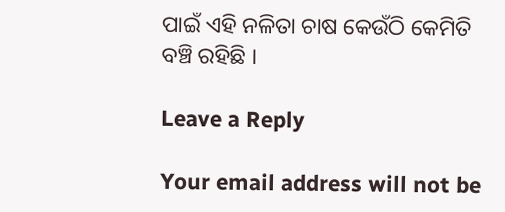ପାଇଁ ଏହି ନଳିତା ଚାଷ କେଉଁଠି କେମିତି ବଞ୍ଚି ରହିଛି ।

Leave a Reply

Your email address will not be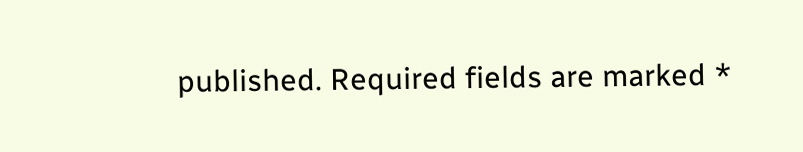published. Required fields are marked *